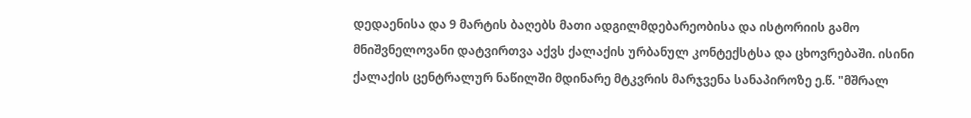დედაენისა და 9 მარტის ბაღებს მათი ადგილმდებარეობისა და ისტორიის გამო მნიშვნელოვანი დატვირთვა აქვს ქალაქის ურბანულ კონტექსტსა და ცხოვრებაში. ისინი ქალაქის ცენტრალურ ნაწილში მდინარე მტკვრის მარჯვენა სანაპიროზე ე.წ. "მშრალ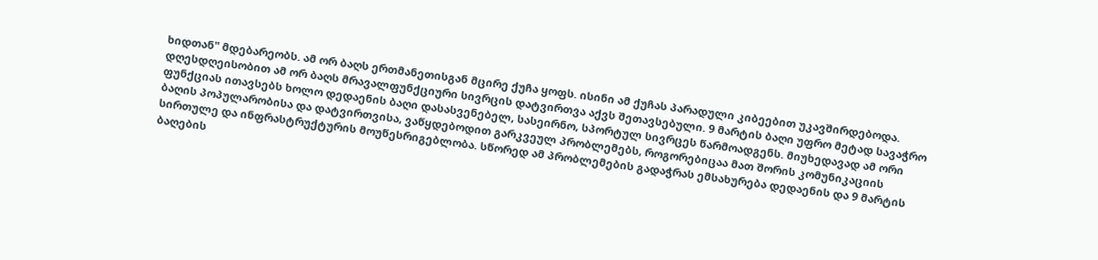ხიდთან" მდებარეობს. ამ ორ ბაღს ერთმანეთისგან მცირე ქუჩა ყოფს. ისინი ამ ქუჩას პარადული კიბეებით უკავშირდებოდა.
დღესდღეისობით ამ ორ ბაღს მრავალფუნქციური სივრცის დატვირთვა აქვს შეთავსებული. 9 მარტის ბაღი უფრო მეტად სავაჭრო ფუნქციას ითავსებს ხოლო დედაენის ბაღი დასასვენებელ, სასეირნო, სპორტულ სივრცეს წარმოადგენს. მიუხედავად ამ ორი ბაღის პოპულარობისა და დატვირთვისა, ვაწყდებოდით გარკვეულ პრობლემებს, როგორებიცაა მათ შორის კომუნიკაციის სირთულე და ინფრასტრუქტურის მოუწესრიგებლობა. სწორედ ამ პრობლემების გადაჭრას ემსახურება დედაენის და 9 მარტის ბაღების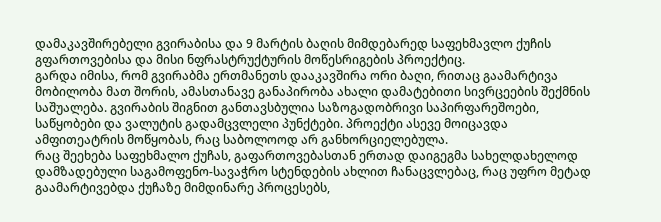დამაკავშირებელი გვირაბისა და 9 მარტის ბაღის მიმდებარედ საფეხმავლო ქუჩის გფართოვებისა და მისი ნფრასტრუქტურის მოწესრიგების პროექტიც.
გარდა იმისა, რომ გვირაბმა ერთმანეთს დააკავშირა ორი ბაღი, რითაც გაამარტივა მობილობა მათ შორის, ამასთანავე განაპირობა ახალი დამატებითი სივრცეების შექმნის საშუალება. გვირაბის შიგნით განთავსბულია საზოგადობრივი საპირფარეშოები, საწყობები და ვალუტის გადამცვლელი პუნქტები. პროექტი ასევე მოიცავდა ამფითეატრის მოწყობას, რაც საბოლოოდ არ განხორციელებულა.
რაც შეეხება საფეხმალო ქუჩას, გაფართოვებასთან ერთად დაიგეგმა სახელდახელოდ დამზადებული საგამოფენო-სავაჭრო სტენდების ახლით ჩანაცვლებაც, რაც უფრო მეტად გაამარტივებდა ქუჩაზე მიმდინარე პროცესებს,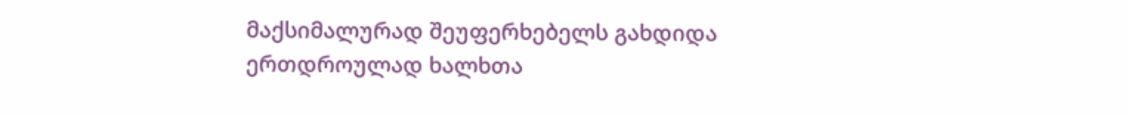მაქსიმალურად შეუფერხებელს გახდიდა ერთდროულად ხალხთა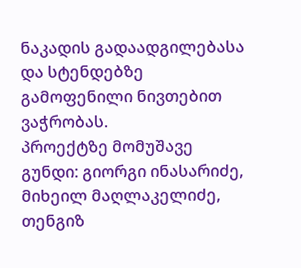ნაკადის გადაადგილებასა და სტენდებზე გამოფენილი ნივთებით ვაჭრობას.
პროექტზე მომუშავე გუნდი: გიორგი ინასარიძე, მიხეილ მაღლაკელიძე, თენგიზ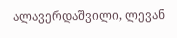ალავერდაშვილი, ლევან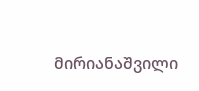მირიანაშვილი